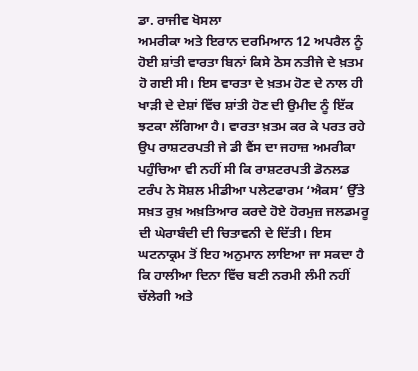ਡਾ. ਰਾਜੀਵ ਖੋਸਲਾ
ਅਮਰੀਕਾ ਅਤੇ ਇਰਾਨ ਦਰਮਿਆਨ 12 ਅਪਰੈਲ ਨੂੰ ਹੋਈ ਸ਼ਾਂਤੀ ਵਾਰਤਾ ਬਿਨਾਂ ਕਿਸੇ ਠੋਸ ਨਤੀਜੇ ਦੇ ਖ਼ਤਮ ਹੋ ਗਈ ਸੀ। ਇਸ ਵਾਰਤਾ ਦੇ ਖ਼ਤਮ ਹੋਣ ਦੇ ਨਾਲ ਹੀ ਖਾੜੀ ਦੇ ਦੇਸ਼ਾਂ ਵਿੱਚ ਸ਼ਾਂਤੀ ਹੋਣ ਦੀ ਉਮੀਦ ਨੂੰ ਇੱਕ ਝਟਕਾ ਲੱਗਿਆ ਹੈ। ਵਾਰਤਾ ਖ਼ਤਮ ਕਰ ਕੇ ਪਰਤ ਰਹੇ ਉਪ ਰਾਸ਼ਟਰਪਤੀ ਜੇ ਡੀ ਵੈਂਸ ਦਾ ਜਹਾਜ਼ ਅਮਰੀਕਾ ਪਹੁੰਚਿਆ ਵੀ ਨਹੀਂ ਸੀ ਕਿ ਰਾਸ਼ਟਰਪਤੀ ਡੋਨਲਡ ਟਰੰਪ ਨੇ ਸੋਸ਼ਲ ਮੀਡੀਆ ਪਲੇਟਫਾਰਮ ‘ਐਕਸ’ ਉੱਤੇ ਸਖ਼ਤ ਰੁਖ਼ ਅਖ਼ਤਿਆਰ ਕਰਦੇ ਹੋਏ ਹੋਰਮੁਜ਼ ਜਲਡਮਰੂ ਦੀ ਘੇਰਾਬੰਦੀ ਦੀ ਚਿਤਾਵਨੀ ਦੇ ਦਿੱਤੀ। ਇਸ ਘਟਨਾਕ੍ਰਮ ਤੋਂ ਇਹ ਅਨੁਮਾਨ ਲਾਇਆ ਜਾ ਸਕਦਾ ਹੈ ਕਿ ਹਾਲੀਆ ਦਿਨਾ ਵਿੱਚ ਬਣੀ ਨਰਮੀ ਲੰਮੀ ਨਹੀਂ ਚੱਲੇਗੀ ਅਤੇ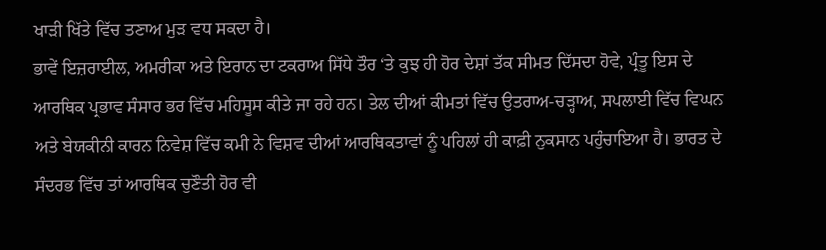ਖਾੜੀ ਖਿੱਤੇ ਵਿੱਚ ਤਣਾਅ ਮੁੜ ਵਧ ਸਕਦਾ ਹੈ।
ਭਾਵੇਂ ਇਜ਼ਰਾਈਲ, ਅਮਰੀਕਾ ਅਤੇ ਇਰਾਨ ਦਾ ਟਕਰਾਅ ਸਿੱਧੇ ਤੌਰ ‘ਤੇ ਕੁਝ ਹੀ ਹੋਰ ਦੇਸ਼ਾਂ ਤੱਕ ਸੀਮਤ ਦਿੱਸਦਾ ਹੋਵੇ, ਪ੍ਰੰਤੂ ਇਸ ਦੇ ਆਰਥਿਕ ਪ੍ਰਭਾਵ ਸੰਸਾਰ ਭਰ ਵਿੱਚ ਮਹਿਸੂਸ ਕੀਤੇ ਜਾ ਰਹੇ ਹਨ। ਤੇਲ ਦੀਆਂ ਕੀਮਤਾਂ ਵਿੱਚ ਉਤਰਾਅ-ਚੜ੍ਹਾਅ, ਸਪਲਾਈ ਵਿੱਚ ਵਿਘਨ ਅਤੇ ਬੇਯਕੀਨੀ ਕਾਰਨ ਨਿਵੇਸ਼ ਵਿੱਚ ਕਮੀ ਨੇ ਵਿਸ਼ਵ ਦੀਆਂ ਆਰਥਿਕਤਾਵਾਂ ਨੂੰ ਪਹਿਲਾਂ ਹੀ ਕਾਫ਼ੀ ਨੁਕਸਾਨ ਪਹੁੰਚਾਇਆ ਹੈ। ਭਾਰਤ ਦੇ ਸੰਦਰਭ ਵਿੱਚ ਤਾਂ ਆਰਥਿਕ ਚੁਣੌਤੀ ਹੋਰ ਵੀ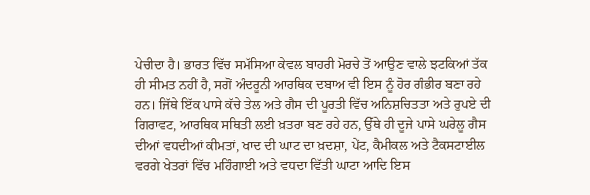ਪੇਚੀਦਾ ਹੈ। ਭਾਰਤ ਵਿੱਚ ਸਮੱਸਿਆ ਕੇਵਲ ਬਾਹਰੀ ਮੋਰਚੇ ਤੋਂ ਆਉਣ ਵਾਲੇ ਝਟਕਿਆਂ ਤੱਕ ਹੀ ਸੀਮਤ ਨਹੀਂ ਹੈ, ਸਗੋਂ ਅੰਦਰੂਨੀ ਆਰਥਿਕ ਦਬਾਅ ਵੀ ਇਸ ਨੂੰ ਹੋਰ ਗੰਭੀਰ ਬਣਾ ਰਹੇ ਹਨ। ਜਿੱਥੇ ਇੱਕ ਪਾਸੇ ਕੱਚੇ ਤੇਲ ਅਤੇ ਗੈਸ ਦੀ ਪੂਰਤੀ ਵਿੱਚ ਅਨਿਸ਼ਚਿਤਤਾ ਅਤੇ ਰੁਪਏ ਦੀ ਗਿਰਾਵਟ, ਆਰਥਿਕ ਸਥਿਤੀ ਲਈ ਖ਼ਤਰਾ ਬਣ ਰਹੇ ਹਨ, ਉੱਥੇ ਹੀ ਦੂਜੇ ਪਾਸੇ ਘਰੇਲੂ ਗੈਸ ਦੀਆਂ ਵਧਦੀਆਂ ਕੀਮਤਾਂ, ਖਾਦ ਦੀ ਘਾਟ ਦਾ ਖ਼ਦਸ਼ਾ, ਪੇਂਟ, ਕੈਮੀਕਲ ਅਤੇ ਟੈਕਸਟਾਈਲ ਵਰਗੇ ਖੇਤਰਾਂ ਵਿੱਚ ਮਹਿੰਗਾਈ ਅਤੇ ਵਧਦਾ ਵਿੱਤੀ ਘਾਟਾ ਆਦਿ ਇਸ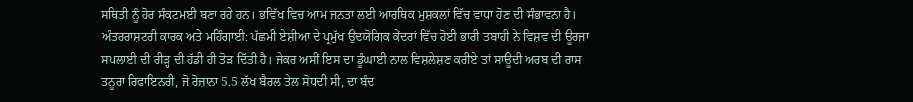ਸਥਿਤੀ ਨੂੰ ਹੋਰ ਸੰਕਟਮਈ ਬਣਾ ਰਹੇ ਹਨ। ਭਵਿੱਖ ਵਿਚ ਆਮ ਜਨਤਾ ਲਈ ਆਰਥਿਕ ਮੁਸ਼ਕਲਾਂ ਵਿੱਚ ਵਾਧਾ ਹੋਣ ਦੀ ਸੰਭਾਵਨਾ ਹੈ।
ਅੰਤਰਰਾਸ਼ਟਰੀ ਕਾਰਕ ਅਤੇ ਮਹਿੰਗਾਈ: ਪੱਛਮੀ ਏਸ਼ੀਆ ਦੇ ਪ੍ਰਮੁੱਖ ਉਦਯੋਗਿਕ ਕੇਂਦਰਾਂ ਵਿੱਚ ਹੋਈ ਭਾਰੀ ਤਬਾਹੀ ਨੇ ਵਿਸ਼ਵ ਦੀ ਊਰਜਾ ਸਪਲਾਈ ਦੀ ਰੀੜ੍ਹ ਦੀ ਹੱਡੀ ਹੀ ਤੋੜ ਦਿੱਤੀ ਹੈ। ਜੇਕਰ ਅਸੀਂ ਇਸ ਦਾ ਡੂੰਘਾਈ ਨਾਲ ਵਿਸ਼ਲੇਸ਼ਣ ਕਰੀਏ ਤਾਂ ਸਾਊਦੀ ਅਰਬ ਦੀ ਰਾਸ ਤਨੂਰਾ ਰਿਫਾਇਨਰੀ, ਜੋ ਰੋਜ਼ਾਨਾ 5.5 ਲੱਖ ਬੈਰਲ ਤੇਲ ਸੋਧਦੀ ਸੀ, ਦਾ ਬੰਦ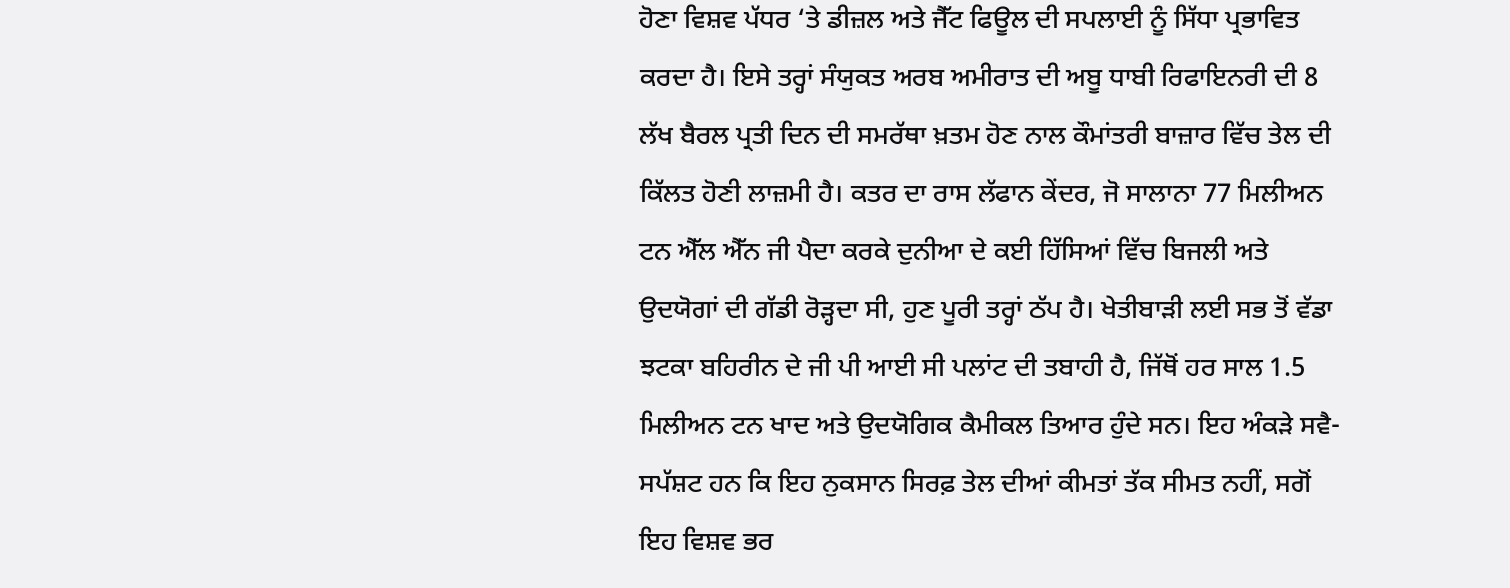ਹੋਣਾ ਵਿਸ਼ਵ ਪੱਧਰ ‘ਤੇ ਡੀਜ਼ਲ ਅਤੇ ਜੈੱਟ ਫਿਊਲ ਦੀ ਸਪਲਾਈ ਨੂੰ ਸਿੱਧਾ ਪ੍ਰਭਾਵਿਤ ਕਰਦਾ ਹੈ। ਇਸੇ ਤਰ੍ਹਾਂ ਸੰਯੁਕਤ ਅਰਬ ਅਮੀਰਾਤ ਦੀ ਅਬੂ ਧਾਬੀ ਰਿਫਾਇਨਰੀ ਦੀ 8 ਲੱਖ ਬੈਰਲ ਪ੍ਰਤੀ ਦਿਨ ਦੀ ਸਮਰੱਥਾ ਖ਼ਤਮ ਹੋਣ ਨਾਲ ਕੌਮਾਂਤਰੀ ਬਾਜ਼ਾਰ ਵਿੱਚ ਤੇਲ ਦੀ ਕਿੱਲਤ ਹੋਣੀ ਲਾਜ਼ਮੀ ਹੈ। ਕਤਰ ਦਾ ਰਾਸ ਲੱਫਾਨ ਕੇਂਦਰ, ਜੋ ਸਾਲਾਨਾ 77 ਮਿਲੀਅਨ ਟਨ ਐੱਲ ਐੱਨ ਜੀ ਪੈਦਾ ਕਰਕੇ ਦੁਨੀਆ ਦੇ ਕਈ ਹਿੱਸਿਆਂ ਵਿੱਚ ਬਿਜਲੀ ਅਤੇ ਉਦਯੋਗਾਂ ਦੀ ਗੱਡੀ ਰੋੜ੍ਹਦਾ ਸੀ, ਹੁਣ ਪੂਰੀ ਤਰ੍ਹਾਂ ਠੱਪ ਹੈ। ਖੇਤੀਬਾੜੀ ਲਈ ਸਭ ਤੋਂ ਵੱਡਾ ਝਟਕਾ ਬਹਿਰੀਨ ਦੇ ਜੀ ਪੀ ਆਈ ਸੀ ਪਲਾਂਟ ਦੀ ਤਬਾਹੀ ਹੈ, ਜਿੱਥੋਂ ਹਰ ਸਾਲ 1.5 ਮਿਲੀਅਨ ਟਨ ਖਾਦ ਅਤੇ ਉਦਯੋਗਿਕ ਕੈਮੀਕਲ ਤਿਆਰ ਹੁੰਦੇ ਸਨ। ਇਹ ਅੰਕੜੇ ਸਵੈ-ਸਪੱਸ਼ਟ ਹਨ ਕਿ ਇਹ ਨੁਕਸਾਨ ਸਿਰਫ਼ ਤੇਲ ਦੀਆਂ ਕੀਮਤਾਂ ਤੱਕ ਸੀਮਤ ਨਹੀਂ, ਸਗੋਂ ਇਹ ਵਿਸ਼ਵ ਭਰ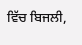ਵਿੱਚ ਬਿਜਲੀ,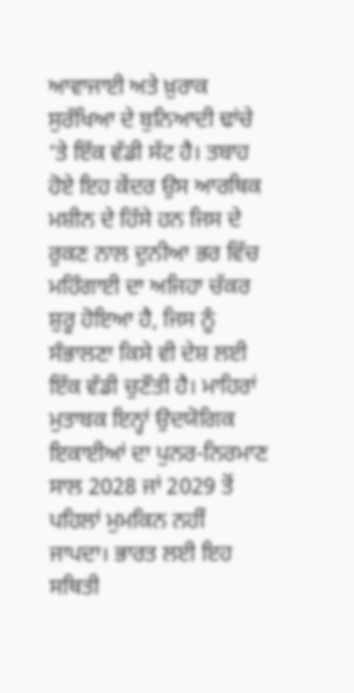ਆਵਾਜਾਈ ਅਤੇ ਖ਼ੁਰਾਕ ਸੁਰੱਖਿਆ ਦੇ ਬੁਨਿਆਦੀ ਢਾਂਚੇ ‘ਤੇ ਇੱਕ ਵੱਡੀ ਸੱਟ ਹੈ। ਤਬਾਹ ਹੋਏ ਇਹ ਕੇਂਦਰ ਉਸ ਆਰਥਿਕ ਮਸ਼ੀਨ ਦੇ ਹਿੱਸੇ ਹਨ ਜਿਸ ਦੇ ਰੁਕਣ ਨਾਲ ਦੁਨੀਆ ਭਰ ਵਿੱਚ ਮਹਿੰਗਾਈ ਦਾ ਅਜਿਹਾ ਚੱਕਰ ਸ਼ੁਰੂ ਹੋਇਆ ਹੈ, ਜਿਸ ਨੂੰ ਸੰਭਾਲਣਾ ਕਿਸੇ ਵੀ ਦੇਸ਼ ਲਈ ਇੱਕ ਵੱਡੀ ਚੁਣੌਤੀ ਹੈ। ਮਾਹਿਰਾਂ ਮੁਤਾਬਕ ਇਨ੍ਹਾਂ ਉਦਯੋਗਿਕ ਇਕਾਈਆਂ ਦਾ ਪੁਨਰ-ਨਿਰਮਾਣ ਸਾਲ 2028 ਜਾਂ 2029 ਤੋਂ ਪਹਿਲਾਂ ਮੁਮਕਿਨ ਨਹੀਂ ਜਾਪਦਾ। ਭਾਰਤ ਲਈ ਇਹ ਸਥਿਤੀ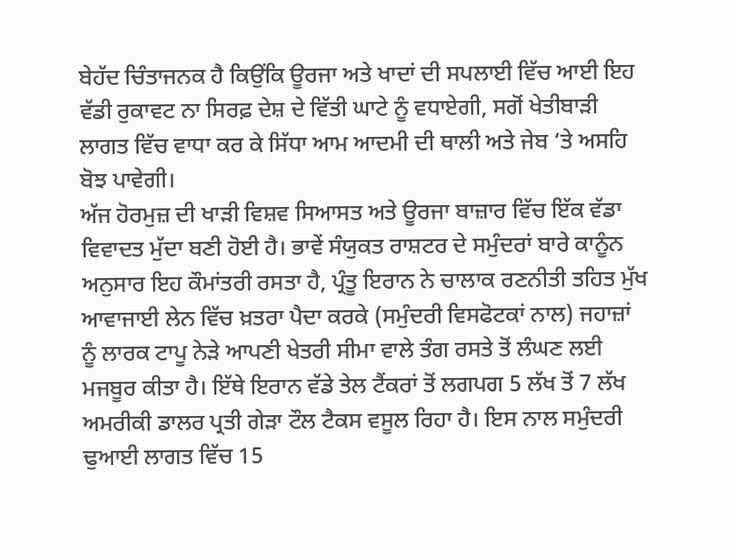ਬੇਹੱਦ ਚਿੰਤਾਜਨਕ ਹੈ ਕਿਉਂਕਿ ਊਰਜਾ ਅਤੇ ਖਾਦਾਂ ਦੀ ਸਪਲਾਈ ਵਿੱਚ ਆਈ ਇਹ ਵੱਡੀ ਰੁਕਾਵਟ ਨਾ ਸਿਰਫ਼ ਦੇਸ਼ ਦੇ ਵਿੱਤੀ ਘਾਟੇ ਨੂੰ ਵਧਾਏਗੀ, ਸਗੋਂ ਖੇਤੀਬਾੜੀ ਲਾਗਤ ਵਿੱਚ ਵਾਧਾ ਕਰ ਕੇ ਸਿੱਧਾ ਆਮ ਆਦਮੀ ਦੀ ਥਾਲੀ ਅਤੇ ਜੇਬ ‘ਤੇ ਅਸਹਿ ਬੋਝ ਪਾਵੇਗੀ।
ਅੱਜ ਹੋਰਮੁਜ਼ ਦੀ ਖਾੜੀ ਵਿਸ਼ਵ ਸਿਆਸਤ ਅਤੇ ਊਰਜਾ ਬਾਜ਼ਾਰ ਵਿੱਚ ਇੱਕ ਵੱਡਾ ਵਿਵਾਦਤ ਮੁੱਦਾ ਬਣੀ ਹੋਈ ਹੈ। ਭਾਵੇਂ ਸੰਯੁਕਤ ਰਾਸ਼ਟਰ ਦੇ ਸਮੁੰਦਰਾਂ ਬਾਰੇ ਕਾਨੂੰਨ ਅਨੁਸਾਰ ਇਹ ਕੌਮਾਂਤਰੀ ਰਸਤਾ ਹੈ, ਪ੍ਰੰਤੂ ਇਰਾਨ ਨੇ ਚਾਲਾਕ ਰਣਨੀਤੀ ਤਹਿਤ ਮੁੱਖ ਆਵਾਜਾਈ ਲੇਨ ਵਿੱਚ ਖ਼ਤਰਾ ਪੈਦਾ ਕਰਕੇ (ਸਮੁੰਦਰੀ ਵਿਸਫੋਟਕਾਂ ਨਾਲ) ਜਹਾਜ਼ਾਂ ਨੂੰ ਲਾਰਕ ਟਾਪੂ ਨੇੜੇ ਆਪਣੀ ਖੇਤਰੀ ਸੀਮਾ ਵਾਲੇ ਤੰਗ ਰਸਤੇ ਤੋਂ ਲੰਘਣ ਲਈ ਮਜਬੂਰ ਕੀਤਾ ਹੈ। ਇੱਥੇ ਇਰਾਨ ਵੱਡੇ ਤੇਲ ਟੈਂਕਰਾਂ ਤੋਂ ਲਗਪਗ 5 ਲੱਖ ਤੋਂ 7 ਲੱਖ ਅਮਰੀਕੀ ਡਾਲਰ ਪ੍ਰਤੀ ਗੇੜਾ ਟੌਲ ਟੈਕਸ ਵਸੂਲ ਰਿਹਾ ਹੈ। ਇਸ ਨਾਲ ਸਮੁੰਦਰੀ ਢੁਆਈ ਲਾਗਤ ਵਿੱਚ 15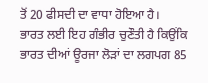ਤੋਂ 20 ਫੀਸਦੀ ਦਾ ਵਾਧਾ ਹੋਇਆ ਹੈ।
ਭਾਰਤ ਲਈ ਇਹ ਗੰਭੀਰ ਚੁਣੌਤੀ ਹੈ ਕਿਉਂਕਿ ਭਾਰਤ ਦੀਆਂ ਊਰਜਾ ਲੋੜਾਂ ਦਾ ਲਗਪਗ 85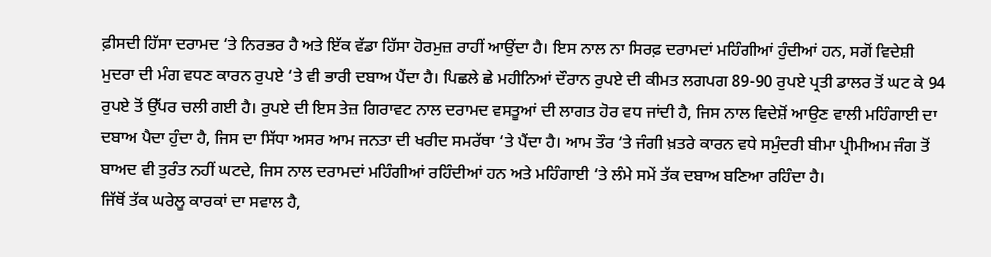ਫ਼ੀਸਦੀ ਹਿੱਸਾ ਦਰਾਮਦ ‘ਤੇ ਨਿਰਭਰ ਹੈ ਅਤੇ ਇੱਕ ਵੱਡਾ ਹਿੱਸਾ ਹੋਰਮੁਜ਼ ਰਾਹੀਂ ਆਉਂਦਾ ਹੈ। ਇਸ ਨਾਲ ਨਾ ਸਿਰਫ਼ ਦਰਾਮਦਾਂ ਮਹਿੰਗੀਆਂ ਹੁੰਦੀਆਂ ਹਨ, ਸਗੋਂ ਵਿਦੇਸ਼ੀ ਮੁਦਰਾ ਦੀ ਮੰਗ ਵਧਣ ਕਾਰਨ ਰੁਪਏ ‘ਤੇ ਵੀ ਭਾਰੀ ਦਬਾਅ ਪੈਂਦਾ ਹੈ। ਪਿਛਲੇ ਛੇ ਮਹੀਨਿਆਂ ਦੌਰਾਨ ਰੁਪਏ ਦੀ ਕੀਮਤ ਲਗਪਗ 89-90 ਰੁਪਏ ਪ੍ਰਤੀ ਡਾਲਰ ਤੋਂ ਘਟ ਕੇ 94 ਰੁਪਏ ਤੋਂ ਉੱਪਰ ਚਲੀ ਗਈ ਹੈ। ਰੁਪਏ ਦੀ ਇਸ ਤੇਜ਼ ਗਿਰਾਵਟ ਨਾਲ ਦਰਾਮਦ ਵਸਤੂਆਂ ਦੀ ਲਾਗਤ ਹੋਰ ਵਧ ਜਾਂਦੀ ਹੈ, ਜਿਸ ਨਾਲ ਵਿਦੇਸ਼ੋਂ ਆਉਣ ਵਾਲੀ ਮਹਿੰਗਾਈ ਦਾ ਦਬਾਅ ਪੈਦਾ ਹੁੰਦਾ ਹੈ, ਜਿਸ ਦਾ ਸਿੱਧਾ ਅਸਰ ਆਮ ਜਨਤਾ ਦੀ ਖਰੀਦ ਸਮਰੱਥਾ ‘ਤੇ ਪੈਂਦਾ ਹੈ। ਆਮ ਤੌਰ ‘ਤੇ ਜੰਗੀ ਖ਼ਤਰੇ ਕਾਰਨ ਵਧੇ ਸਮੁੰਦਰੀ ਬੀਮਾ ਪ੍ਰੀਮੀਅਮ ਜੰਗ ਤੋਂ ਬਾਅਦ ਵੀ ਤੁਰੰਤ ਨਹੀਂ ਘਟਦੇ, ਜਿਸ ਨਾਲ ਦਰਾਮਦਾਂ ਮਹਿੰਗੀਆਂ ਰਹਿੰਦੀਆਂ ਹਨ ਅਤੇ ਮਹਿੰਗਾਈ ‘ਤੇ ਲੰਮੇ ਸਮੇਂ ਤੱਕ ਦਬਾਅ ਬਣਿਆ ਰਹਿੰਦਾ ਹੈ।
ਜਿੱਥੋਂ ਤੱਕ ਘਰੇਲੂ ਕਾਰਕਾਂ ਦਾ ਸਵਾਲ ਹੈ,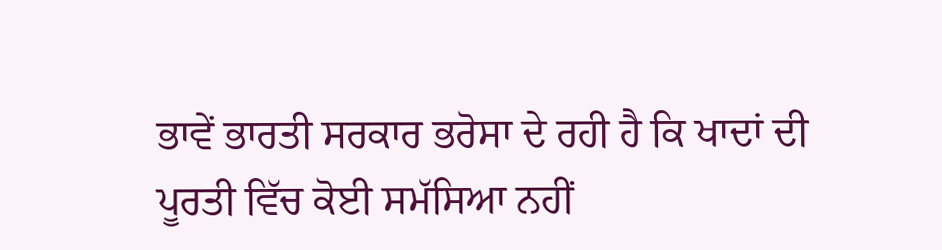ਭਾਵੇਂ ਭਾਰਤੀ ਸਰਕਾਰ ਭਰੋਸਾ ਦੇ ਰਹੀ ਹੈ ਕਿ ਖਾਦਾਂ ਦੀ ਪੂਰਤੀ ਵਿੱਚ ਕੋਈ ਸਮੱਸਿਆ ਨਹੀਂ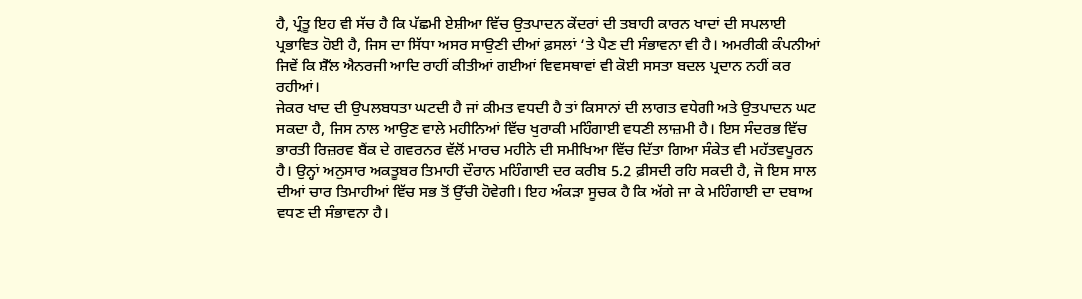ਹੈ, ਪ੍ਰੰਤੂ ਇਹ ਵੀ ਸੱਚ ਹੈ ਕਿ ਪੱਛਮੀ ਏਸ਼ੀਆ ਵਿੱਚ ਉਤਪਾਦਨ ਕੇਂਦਰਾਂ ਦੀ ਤਬਾਹੀ ਕਾਰਨ ਖਾਦਾਂ ਦੀ ਸਪਲਾਈ ਪ੍ਰਭਾਵਿਤ ਹੋਈ ਹੈ, ਜਿਸ ਦਾ ਸਿੱਧਾ ਅਸਰ ਸਾਉਣੀ ਦੀਆਂ ਫ਼ਸਲਾਂ ‘ਤੇ ਪੈਣ ਦੀ ਸੰਭਾਵਨਾ ਵੀ ਹੈ। ਅਮਰੀਕੀ ਕੰਪਨੀਆਂ ਜਿਵੇਂ ਕਿ ਸ਼ੈੱਲ ਐਨਰਜੀ ਆਦਿ ਰਾਹੀਂ ਕੀਤੀਆਂ ਗਈਆਂ ਵਿਵਸਥਾਵਾਂ ਵੀ ਕੋਈ ਸਸਤਾ ਬਦਲ ਪ੍ਰਦਾਨ ਨਹੀਂ ਕਰ ਰਹੀਆਂ।
ਜੇਕਰ ਖਾਦ ਦੀ ਉਪਲਬਧਤਾ ਘਟਦੀ ਹੈ ਜਾਂ ਕੀਮਤ ਵਧਦੀ ਹੈ ਤਾਂ ਕਿਸਾਨਾਂ ਦੀ ਲਾਗਤ ਵਧੇਗੀ ਅਤੇ ਉਤਪਾਦਨ ਘਟ ਸਕਦਾ ਹੈ, ਜਿਸ ਨਾਲ ਆਉਣ ਵਾਲੇ ਮਹੀਨਿਆਂ ਵਿੱਚ ਖੁਰਾਕੀ ਮਹਿੰਗਾਈ ਵਧਣੀ ਲਾਜ਼ਮੀ ਹੈ। ਇਸ ਸੰਦਰਭ ਵਿੱਚ ਭਾਰਤੀ ਰਿਜ਼ਰਵ ਬੈਂਕ ਦੇ ਗਵਰਨਰ ਵੱਲੋਂ ਮਾਰਚ ਮਹੀਨੇ ਦੀ ਸਮੀਖਿਆ ਵਿੱਚ ਦਿੱਤਾ ਗਿਆ ਸੰਕੇਤ ਵੀ ਮਹੱਤਵਪੂਰਨ ਹੈ। ਉਨ੍ਹਾਂ ਅਨੁਸਾਰ ਅਕਤੂਬਰ ਤਿਮਾਹੀ ਦੌਰਾਨ ਮਹਿੰਗਾਈ ਦਰ ਕਰੀਬ 5.2 ਫ਼ੀਸਦੀ ਰਹਿ ਸਕਦੀ ਹੈ, ਜੋ ਇਸ ਸਾਲ ਦੀਆਂ ਚਾਰ ਤਿਮਾਹੀਆਂ ਵਿੱਚ ਸਭ ਤੋਂ ਉੱਚੀ ਹੋਵੇਗੀ। ਇਹ ਅੰਕੜਾ ਸੂਚਕ ਹੈ ਕਿ ਅੱਗੇ ਜਾ ਕੇ ਮਹਿੰਗਾਈ ਦਾ ਦਬਾਅ ਵਧਣ ਦੀ ਸੰਭਾਵਨਾ ਹੈ।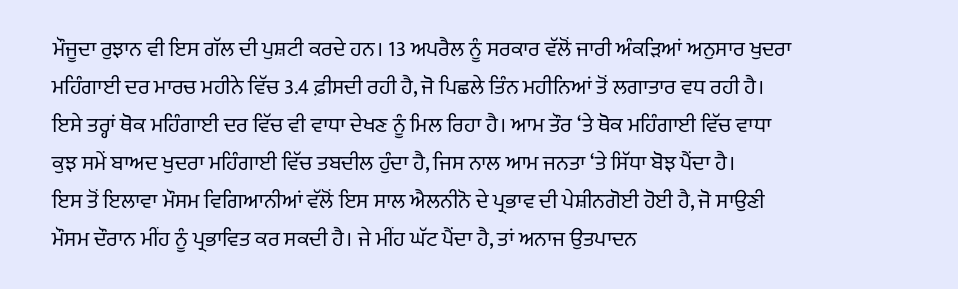ਮੌਜੂਦਾ ਰੁਝਾਨ ਵੀ ਇਸ ਗੱਲ ਦੀ ਪੁਸ਼ਟੀ ਕਰਦੇ ਹਨ। 13 ਅਪਰੈਲ ਨੂੰ ਸਰਕਾਰ ਵੱਲੋਂ ਜਾਰੀ ਅੰਕੜਿਆਂ ਅਨੁਸਾਰ ਖੁਦਰਾ ਮਹਿੰਗਾਈ ਦਰ ਮਾਰਚ ਮਹੀਨੇ ਵਿੱਚ 3.4 ਫ਼ੀਸਦੀ ਰਹੀ ਹੈ, ਜੋ ਪਿਛਲੇ ਤਿੰਨ ਮਹੀਨਿਆਂ ਤੋਂ ਲਗਾਤਾਰ ਵਧ ਰਹੀ ਹੈ। ਇਸੇ ਤਰ੍ਹਾਂ ਥੋਕ ਮਹਿੰਗਾਈ ਦਰ ਵਿੱਚ ਵੀ ਵਾਧਾ ਦੇਖਣ ਨੂੰ ਮਿਲ ਰਿਹਾ ਹੈ। ਆਮ ਤੌਰ ‘ਤੇ ਥੋਕ ਮਹਿੰਗਾਈ ਵਿੱਚ ਵਾਧਾ ਕੁਝ ਸਮੇਂ ਬਾਅਦ ਖੁਦਰਾ ਮਹਿੰਗਾਈ ਵਿੱਚ ਤਬਦੀਲ ਹੁੰਦਾ ਹੈ, ਜਿਸ ਨਾਲ ਆਮ ਜਨਤਾ ‘ਤੇ ਸਿੱਧਾ ਬੋਝ ਪੈਂਦਾ ਹੈ।
ਇਸ ਤੋਂ ਇਲਾਵਾ ਮੌਸਮ ਵਿਗਿਆਨੀਆਂ ਵੱਲੋਂ ਇਸ ਸਾਲ ਐਲਨੀਨੋ ਦੇ ਪ੍ਰਭਾਵ ਦੀ ਪੇਸ਼ੀਨਗੋਈ ਹੋਈ ਹੈ, ਜੋ ਸਾਉਣੀ ਮੌਸਮ ਦੌਰਾਨ ਮੀਂਹ ਨੂੰ ਪ੍ਰਭਾਵਿਤ ਕਰ ਸਕਦੀ ਹੈ। ਜੇ ਮੀਂਹ ਘੱਟ ਪੈਂਦਾ ਹੈ, ਤਾਂ ਅਨਾਜ ਉਤਪਾਦਨ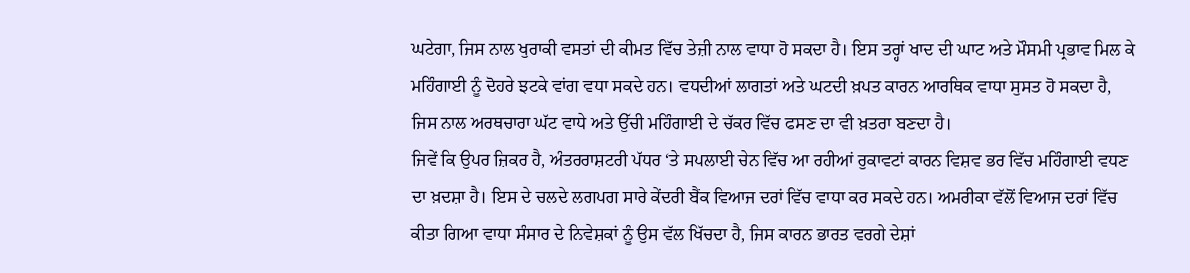ਘਟੇਗਾ, ਜਿਸ ਨਾਲ ਖੁਰਾਕੀ ਵਸਤਾਂ ਦੀ ਕੀਮਤ ਵਿੱਚ ਤੇਜ਼ੀ ਨਾਲ ਵਾਧਾ ਹੋ ਸਕਦਾ ਹੈ। ਇਸ ਤਰ੍ਹਾਂ ਖਾਦ ਦੀ ਘਾਟ ਅਤੇ ਮੌਸਮੀ ਪ੍ਰਭਾਵ ਮਿਲ ਕੇ ਮਹਿੰਗਾਈ ਨੂੰ ਦੋਹਰੇ ਝਟਕੇ ਵਾਂਗ ਵਧਾ ਸਕਦੇ ਹਨ। ਵਧਦੀਆਂ ਲਾਗਤਾਂ ਅਤੇ ਘਟਦੀ ਖ਼ਪਤ ਕਾਰਨ ਆਰਥਿਕ ਵਾਧਾ ਸੁਸਤ ਹੋ ਸਕਦਾ ਹੈ, ਜਿਸ ਨਾਲ ਅਰਥਚਾਰਾ ਘੱਟ ਵਾਧੇ ਅਤੇ ਉੱਚੀ ਮਹਿੰਗਾਈ ਦੇ ਚੱਕਰ ਵਿੱਚ ਫਸਣ ਦਾ ਵੀ ਖ਼ਤਰਾ ਬਣਦਾ ਹੈ।
ਜਿਵੇਂ ਕਿ ਉਪਰ ਜ਼ਿਕਰ ਹੈ, ਅੰਤਰਰਾਸ਼ਟਰੀ ਪੱਧਰ ‘ਤੇ ਸਪਲਾਈ ਚੇਨ ਵਿੱਚ ਆ ਰਹੀਆਂ ਰੁਕਾਵਟਾਂ ਕਾਰਨ ਵਿਸ਼ਵ ਭਰ ਵਿੱਚ ਮਹਿੰਗਾਈ ਵਧਣ ਦਾ ਖ਼ਦਸ਼ਾ ਹੈ। ਇਸ ਦੇ ਚਲਦੇ ਲਗਪਗ ਸਾਰੇ ਕੇਂਦਰੀ ਬੈਂਕ ਵਿਆਜ ਦਰਾਂ ਵਿੱਚ ਵਾਧਾ ਕਰ ਸਕਦੇ ਹਨ। ਅਮਰੀਕਾ ਵੱਲੋਂ ਵਿਆਜ ਦਰਾਂ ਵਿੱਚ ਕੀਤਾ ਗਿਆ ਵਾਧਾ ਸੰਸਾਰ ਦੇ ਨਿਵੇਸ਼ਕਾਂ ਨੂੰ ਉਸ ਵੱਲ ਖਿੱਚਦਾ ਹੈ, ਜਿਸ ਕਾਰਨ ਭਾਰਤ ਵਰਗੇ ਦੇਸ਼ਾਂ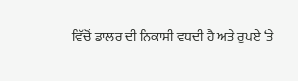ਵਿੱਚੋਂ ਡਾਲਰ ਦੀ ਨਿਕਾਸੀ ਵਧਦੀ ਹੈ ਅਤੇ ਰੁਪਏ ‘ਤੇ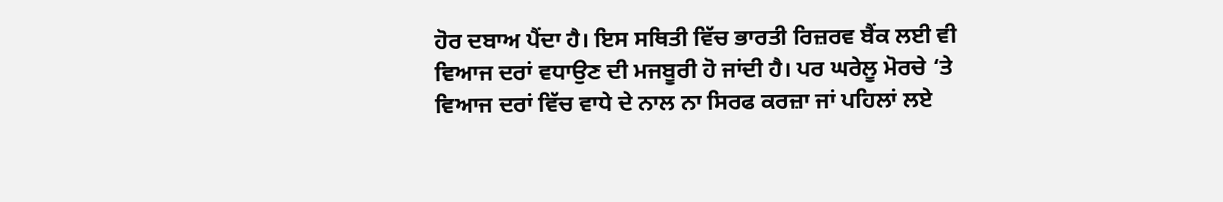ਹੋਰ ਦਬਾਅ ਪੈਂਦਾ ਹੈ। ਇਸ ਸਥਿਤੀ ਵਿੱਚ ਭਾਰਤੀ ਰਿਜ਼ਰਵ ਬੈਂਕ ਲਈ ਵੀ ਵਿਆਜ ਦਰਾਂ ਵਧਾਉਣ ਦੀ ਮਜਬੂਰੀ ਹੋ ਜਾਂਦੀ ਹੈ। ਪਰ ਘਰੇਲੂ ਮੋਰਚੇ ‘ਤੇ ਵਿਆਜ ਦਰਾਂ ਵਿੱਚ ਵਾਧੇ ਦੇ ਨਾਲ ਨਾ ਸਿਰਫ ਕਰਜ਼ਾ ਜਾਂ ਪਹਿਲਾਂ ਲਏ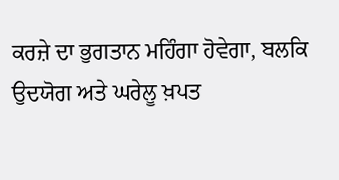ਕਰਜ਼ੇ ਦਾ ਭੁਗਤਾਨ ਮਹਿੰਗਾ ਹੋਵੇਗਾ, ਬਲਕਿ ਉਦਯੋਗ ਅਤੇ ਘਰੇਲੂ ਖ਼ਪਤ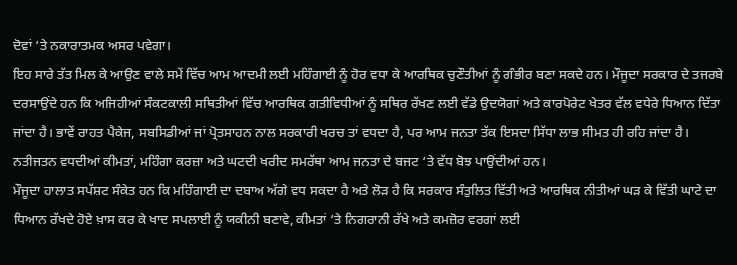ਦੋਵਾਂ ‘ਤੇ ਨਕਾਰਾਤਮਕ ਅਸਰ ਪਵੇਗਾ।
ਇਹ ਸਾਰੇ ਤੱਤ ਮਿਲ ਕੇ ਆਉਣ ਵਾਲੇ ਸਮੇਂ ਵਿੱਚ ਆਮ ਆਦਮੀ ਲਈ ਮਹਿੰਗਾਈ ਨੂੰ ਹੋਰ ਵਧਾ ਕੇ ਆਰਥਿਕ ਚੁਣੌਤੀਆਂ ਨੂੰ ਗੰਭੀਰ ਬਣਾ ਸਕਦੇ ਹਨ। ਮੌਜੂਦਾ ਸਰਕਾਰ ਦੇ ਤਜਰਬੇ ਦਰਸਾਉਂਦੇ ਹਨ ਕਿ ਅਜਿਹੀਆਂ ਸੰਕਟਕਾਲੀ ਸਥਿਤੀਆਂ ਵਿੱਚ ਆਰਥਿਕ ਗਤੀਵਿਧੀਆਂ ਨੂੰ ਸਥਿਰ ਰੱਖਣ ਲਈ ਵੱਡੇ ਉਦਯੋਗਾਂ ਅਤੇ ਕਾਰਪੋਰੇਟ ਖੇਤਰ ਵੱਲ ਵਧੇਰੇ ਧਿਆਨ ਦਿੱਤਾ ਜਾਂਦਾ ਹੈ। ਭਾਵੇਂ ਰਾਹਤ ਪੈਕੇਜ, ਸਬਸਿਡੀਆਂ ਜਾਂ ਪ੍ਰੋਤਸਾਹਨ ਨਾਲ ਸਰਕਾਰੀ ਖਰਚ ਤਾਂ ਵਧਦਾ ਹੈ, ਪਰ ਆਮ ਜਨਤਾ ਤੱਕ ਇਸਦਾ ਸਿੱਧਾ ਲਾਭ ਸੀਮਤ ਹੀ ਰਹਿ ਜਾਂਦਾ ਹੈ। ਨਤੀਜਤਨ ਵਧਦੀਆਂ ਕੀਮਤਾਂ, ਮਹਿੰਗਾ ਕਰਜ਼ਾ ਅਤੇ ਘਟਦੀ ਖਰੀਦ ਸਮਰੱਥਾ ਆਮ ਜਨਤਾ ਦੇ ਬਜਟ ‘ਤੇ ਵੱਧ ਬੋਝ ਪਾਉਂਦੀਆਂ ਹਨ।
ਮੌਜੂਦਾ ਹਾਲਾਤ ਸਪੱਸ਼ਟ ਸੰਕੇਤ ਹਨ ਕਿ ਮਹਿੰਗਾਈ ਦਾ ਦਬਾਅ ਅੱਗੇ ਵਧ ਸਕਦਾ ਹੈ ਅਤੇ ਲੋੜ ਹੈ ਕਿ ਸਰਕਾਰ ਸੰਤੁਲਿਤ ਵਿੱਤੀ ਅਤੇ ਆਰਥਿਕ ਨੀਤੀਆਂ ਘੜ ਕੇ ਵਿੱਤੀ ਘਾਟੇ ਦਾ ਧਿਆਨ ਰੱਖਦੇ ਹੋਏ ਖ਼ਾਸ ਕਰ ਕੇ ਖਾਦ ਸਪਲਾਈ ਨੂੰ ਯਕੀਨੀ ਬਣਾਵੇ, ਕੀਮਤਾਂ ‘ਤੇ ਨਿਗਰਾਨੀ ਰੱਖੇ ਅਤੇ ਕਮਜ਼ੋਰ ਵਰਗਾਂ ਲਈ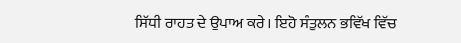ਸਿੱਧੀ ਰਾਹਤ ਦੇ ਉਪਾਅ ਕਰੇ। ਇਹੋ ਸੰਤੁਲਨ ਭਵਿੱਖ ਵਿੱਚ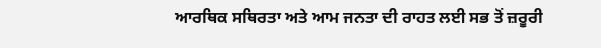ਆਰਥਿਕ ਸਥਿਰਤਾ ਅਤੇ ਆਮ ਜਨਤਾ ਦੀ ਰਾਹਤ ਲਈ ਸਭ ਤੋਂ ਜ਼ਰੂਰੀ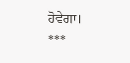ਹੋਵੇਗਾ।
***